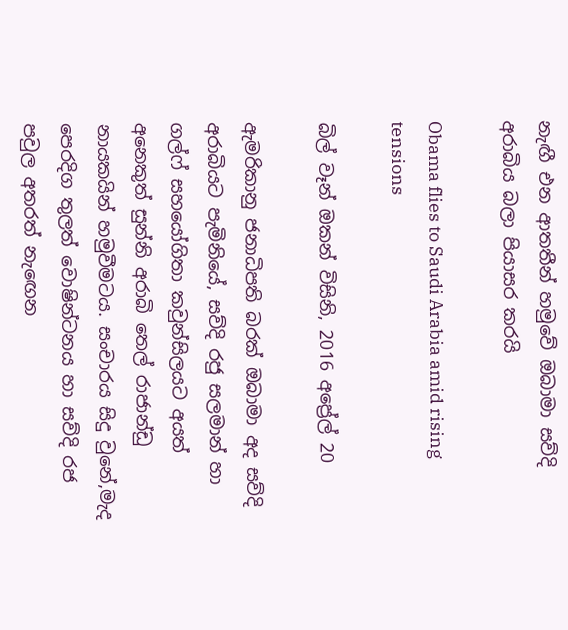නැඟී එන ආතතීන් හමුවේ ඔබාමා සව්දි අරාබිය බලා පියාසර කරයි

Obama flies to Saudi Arabia amid rising tensions

බිල් වෑන් ඔකන් විසිනි, 2016 අප්‍රේල් 20

ඇමරිකානු ජනාධිපති බරක් ඔබාමා අද සව්දි අරාබියට පැමිනියේ, සව්දි රජු සලමාන් හා ගල්ෆ් සහයෝගිතා කවුන්සිලයට අයත් අනෙකුත් සුන්නි අරාබි තෙල් රාජාන්ඩු නායකයින් හමුවීමටය. සංචාරය සිදු වුනේ,මැද පෙරදිග තුලත් වොෂින්ටනය හා සව්දි රජ පවුල අතරත් නැඟෙන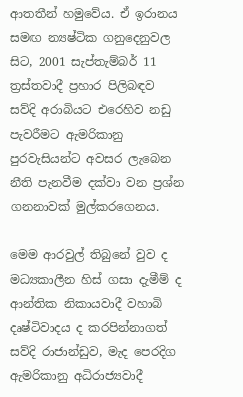ආතතීන් හමුවේය. ඒ ඉරානය සමඟ න්‍යෂ්ටික ගනුදෙනුවල සිට, 2001 සැප්තැම්බර් 11 ත්‍රස්තවාදී ප්‍රහාර පිලිබඳව සව්දි අරාබියට එරෙහිව නඩු පැවරීමට ඇමරිකානු පුරවැසියන්ට අවසර ලැබෙන නීති පැනවීම දක්වා වන ප්‍රශ්න ගනනාවක් මුල්කරගෙනය.

මෙම ආරවුල් තිබුනේ වුව ද මධ්‍යකාලීන හිස් ගසා දැමීම් ද ආන්තික නිකායවාදී වහාබි දෘෂ්ටිවාදය ද කරපින්නාගත් සව්දි රාජාන්ඩුව, මැද පෙරදිග ඇමරිකානු අධිරාජ්‍යවාදී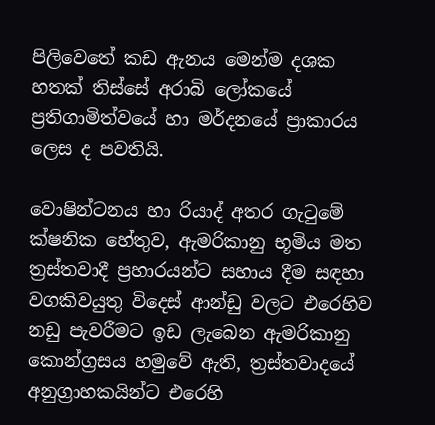පිලිවෙතේ කඩ ඇනය මෙන්ම දශක හතක් තිස්සේ අරාබි ලෝකයේ ප්‍රතිගාමිත්වයේ හා මර්දනයේ ප්‍රාකාරය ලෙස ද පවතියි.

වොෂින්ටනය හා රියාද් අතර ගැටුමේ ක්ෂනික හේතුව, ඇමරිකානු භූමිය මත ත්‍රස්තවාදී ප්‍රහාරයන්ට සහාය දීම සඳහා වගකිවයුතු විදෙස් ආන්ඩු වලට එරෙහිව නඩු පැවරීමට ඉඩ ලැබෙන ඇමරිකානු කොන්ග්‍රසය හමුවේ ඇති, ත්‍රස්තවාදයේ අනුග්‍රාහකයින්ට එරෙහි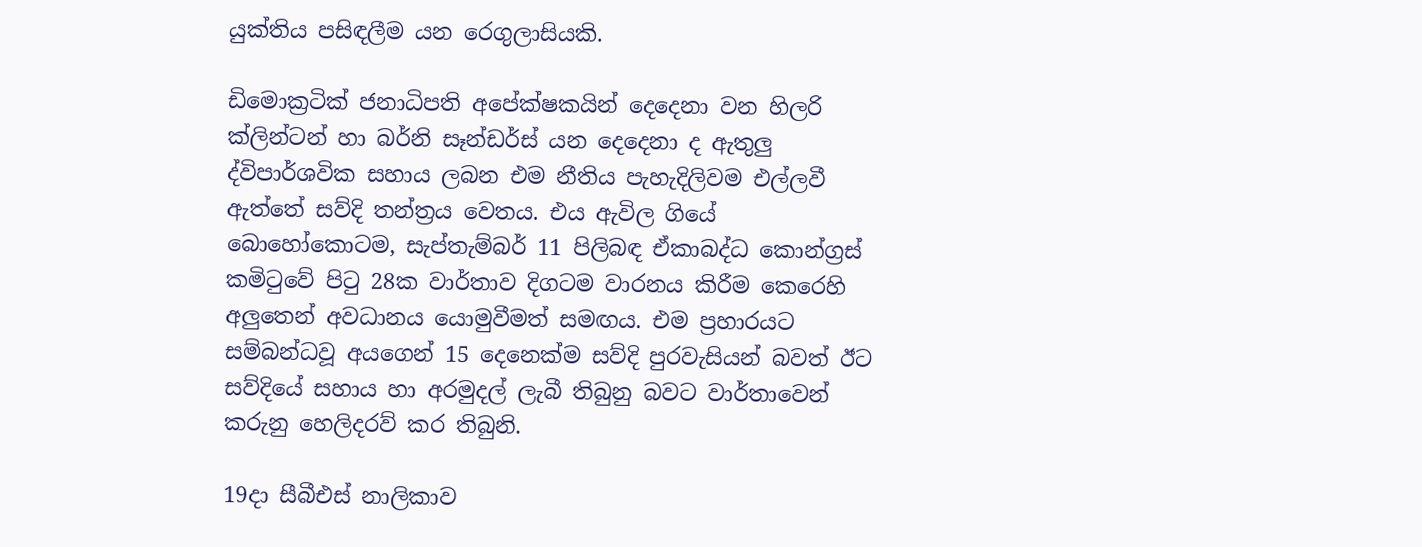යුක්තිය පසිඳලීම යන රෙගුලාසියකි.

ඩිමොක්‍රටික් ජනාධිපති අපේක්ෂකයින් දෙදෙනා වන හිලරි ක්ලින්ටන් හා බර්නි සෑන්ඩර්ස් යන දෙදෙනා ද ඇතුලු ද්විපාර්ශවික සහාය ලබන එම නීතිය පැහැදිලිවම එල්ලවී ඇත්තේ සව්දි තන්ත්‍රය වෙතය. එය ඇවිල ගියේ බොහෝකොටම, සැප්තැම්බර් 11 පිලිබඳ ඒකාබද්ධ කොන්ග්‍රස් කමිටුවේ පිටු 28ක වාර්තාව දිගටම වාරනය කිරීම කෙරෙහි අලුතෙන් අවධානය යොමුවීමත් සමඟය. එම ප්‍රහාරයට සම්බන්ධවූ අයගෙන් 15 දෙනෙක්ම සව්දි පුරවැසියන් බවත් ඊට සව්දියේ සහාය හා අරමුදල් ලැබී තිබුනු බවට වාර්තාවෙන් කරුනු හෙලිදරව් කර තිබුනි.

19දා සීබීඑස් නාලිකාව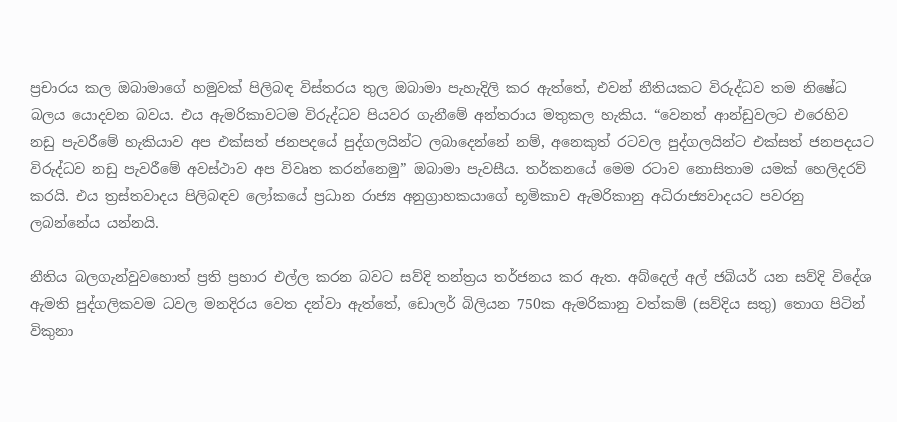ප්‍රචාරය කල ඔබාමාගේ හමුවක් පිලිබඳ විස්තරය තුල ඔබාමා පැහැදිලි කර ඇත්තේ, එවන් නීතියකට විරුද්ධව තම නිෂේධ බලය යොදවන බවය. එය ඇමරිකාවටම විරුද්ධව පියවර ගැනීමේ අන්තරාය මතුකල හැකිය. “වෙනත් ආන්ඩුවලට එරෙහිව නඩු පැවරීමේ හැකියාව අප එක්සත් ජනපදයේ පුද්ගලයින්ට ලබාදෙන්නේ නම්, අනෙකුත් රටවල පුද්ගලයින්ට එක්සත් ජනපදයට විරුද්ධව නඩු පැවරීමේ අවස්ථාව අප විවෘත කරන්නෙමු” ඔබාමා පැවසීය. තර්කනයේ මෙම රටාව නොසිතාම යමක් හෙලිදරව් කරයි. එය ත්‍රස්තවාදය පිලිබඳව ලෝකයේ ප්‍රධාන රාජ්‍ය අනුග්‍රාහකයාගේ භූමිකාව ඇමරිකානු අධිරාජ්‍යවාදයට පවරනු ලබන්නේය යන්නයි.

නීතිය බලගැන්වුවහොත් ප්‍රති ප්‍රහාර එල්ල කරන බවට සව්දි තන්ත්‍රය තර්ජනය කර ඇත. අබ්දෙල් අල් ජබියර් යන සව්දි විදේශ ඇමති පුද්ගලිකවම ධවල මනදිරය වෙත දන්වා ඇත්තේ, ඩොලර් බිලියන 750ක ඇමරිකානු වත්කම් (සව්දිය සතු) තොග පිටින් විකුනා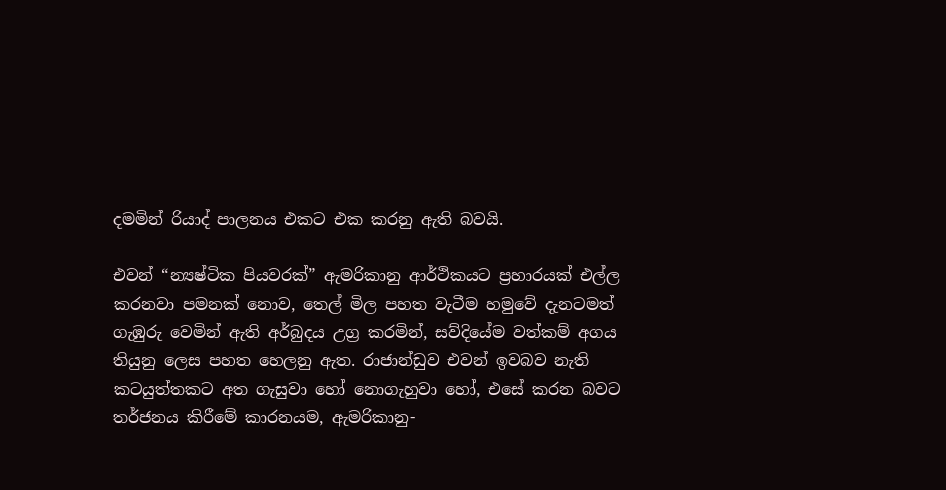දමමින් රියාද් පාලනය එකට එක කරනු ඇති බවයි.

එවන් “න්‍යෂ්ටික පියවරක්” ඇමරිකානු ආර්ථිකයට ප්‍රහාරයක් එල්ල කරනවා පමනක් නොව, තෙල් මිල පහත වැටීම හමුවේ දැනටමත් ගැඹුරු වෙමින් ඇති අර්බුදය උග්‍ර කරමින්, සව්දියේම වත්කම් අගය තියුනු ලෙස පහත හෙලනු ඇත. රාජාන්ඩුව එවන් ඉවබව නැති කටයුත්තකට අත ගැසුවා හෝ නොගැහුවා හෝ, එසේ කරන බවට තර්ජනය කිරීමේ කාරනයම, ඇමරිකානු-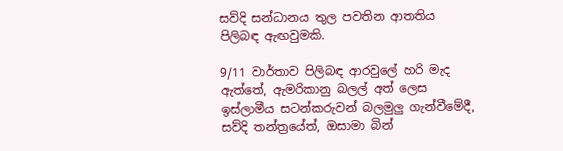සව්දි සන්ධානය තුල පවතින ආතතිය පිලිබඳ ඇඟවුමකි.

9/11 වාර්තාව පිලිබඳ ආරවුලේ හරි මැද ඇත්තේ, ඇමරිකානු බලල් අත් ලෙස ඉස්ලාමීය සටන්කරුවන් බලමුලු ගැන්වීමේදී, සව්දි තන්ත්‍රයේත්, ඔසාමා බින්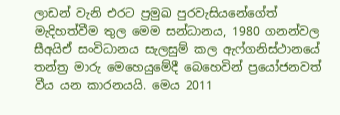ලාඩන් වැනි එරට ප්‍රමුඛ පුරවැසියනේගේත් මැදිහත්වීම තුල මෙම සන්ධානය, 1980 ගනන්වල සීඅයිඒ සංවිධානය සැලසුම් කල ඇෆ්ගනිස්ථානයේ තන්ත්‍ර මාරු මෙහෙයුමේදී බෙහෙවින් ප්‍රයෝජනවත් වීය යන කාරනයයි. මෙය 2011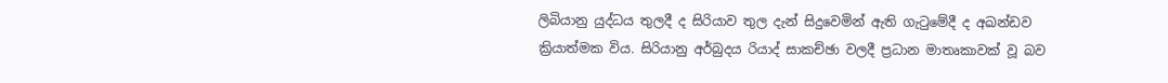ලිබියානු යුද්ධය තුලදී ද සිරියාව තුල දැන් සිදුවෙමින් ඇති ගැටුමේදී ද අඛන්ඩව ක්‍රියාත්මක විය. සිරියානු අර්බුදය රියාද් සාකච්ඡා වලදී ප්‍රධාන මාතෘකාවක් වූ බව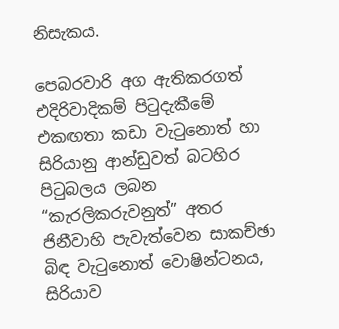නිසැකය.

පෙබරවාරි අග ඇතිකරගත් එදිරිවාදිකම් පිටුදැකීමේ එකඟතා කඩා වැටුනොත් හා සිරියානු ආන්ඩුවත් බටහිර පිටුබලය ලබන “කැරලිකරුවනුත්” අතර ජිනීවාහි පැවැත්වෙන සාකච්ඡා බිඳ වැටුනොත් වොෂින්ටනය, සිරියාව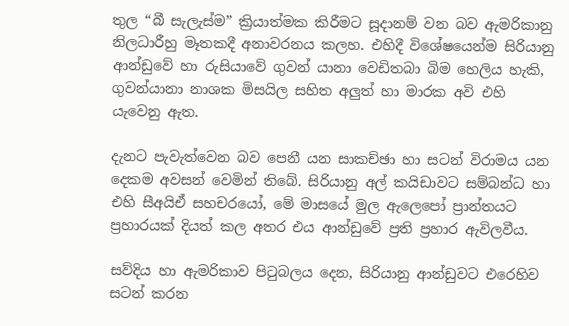තුල “බී සැලැස්ම” ක්‍රියාත්මක කිරීමට සූදානම් වන බව ඇමරිකානු නිලධාරීහු මෑතකදී අනාවරනය කලහ. එහිදී විශේෂයෙන්ම සිරියානු ආන්ඩුවේ හා රුසියාවේ ගුවන් යානා වෙඩිතබා බිම හෙලිය හැකි, ගුවන්යානා නාශක මිසයිල සහිත අලුත් හා මාරක අවි එහි යැවෙනු ඇත.

දැනට පැවැත්වෙන බව පෙනී යන සාකච්ඡා හා සටන් විරාමය යන දෙකම අවසන් වෙමින් තිබේ. සිරියානු අල් කයිඩාවට සම්බන්ධ හා එහි සීඅයිඒ සහචරයෝ, මේ මාසයේ මුල ඇලෙපෝ ප්‍රාන්තයට ප්‍රහාරයක් දියත් කල අතර එය ආන්ඩුවේ ප්‍රති ප්‍රහාර ඇවිලවීය.

සව්දිය හා ඇමරිකාව පිටුබලය දෙන, සිරියානු ආන්ඩුවට එරෙහිව සටන් කරන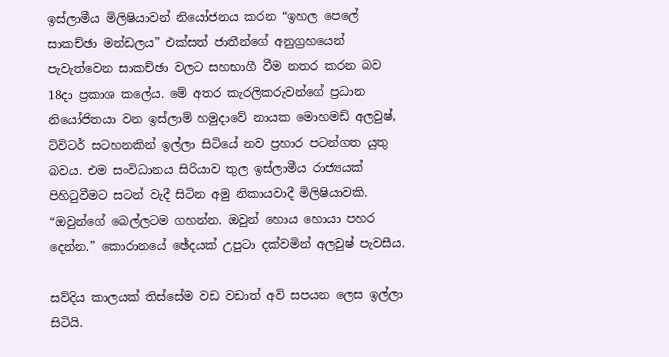ඉස්ලාමීය මිලිෂියාවන් නියෝජනය කරන “ඉහල පෙලේ සාකච්ඡා මන්ඩලය” එක්සත් ජාතීන්ගේ අනුග්‍රහයෙන් පැවැත්වෙන සාකච්ඡා වලට සහභාගී වීම නතර කරන බව 18දා ප්‍රකාශ කලේය. මේ අතර කැරලිකරුවන්ගේ ප්‍රධාන නියෝජිතයා වන ඉස්ලාම් හමුදාවේ නායක මොහමඩ් අලවුෂ්, ට්විටර් සටහනකින් ඉල්ලා සිටියේ නව ප්‍රහාර පටන්ගත යුතු බවය. එම සංවිධානය සිරියාව තුල ඉස්ලාමීය රාජ්‍යයක් පිහිටුවීමට සටන් වැදී සිටින අමු නිකායවාදී මිලිෂියාවකි. “ඔවුන්ගේ බෙල්ලටම ගහන්න. ඔවුන් හොය හොයා පහර දෙන්න.” කොරානයේ ඡේදයක් උපුටා දක්වමින් අලවුෂ් පැවසීය.

සව්දිය කාලයක් තිස්සේම වඩ වඩාත් අවි සපයන ලෙස ඉල්ලා සිටියි.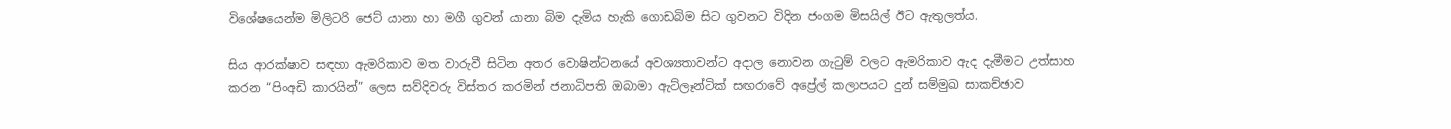විශේෂයෙන්ම මිලිටරි ජෙට් යානා හා මගී ගුවන් යානා බිම දැමිය හැකි ගොඩබිම සිට ගුවනට විදින ජංගම මිසයිල් ඊට ඇතුලත්ය.

සිය ආරක්ෂාව සඳහා ඇමරිකාව මත වාරුවී සිටින අතර වොෂින්ටනයේ අවශ්‍යතාවන්ට අදාල නොවන ගැටුම් වලට ඇමරිකාව ඇද දැමීමට උත්සාහ කරන “පිංඅඩි කාරයින්” ලෙස සව්දිවරු විස්තර කරමින් ජනාධිපති ඔබාමා ඇට්ලෑන්ටික් සඟරාවේ අප්‍රේල් කලාපයට දුන් සම්මුඛ සාකච්ඡාව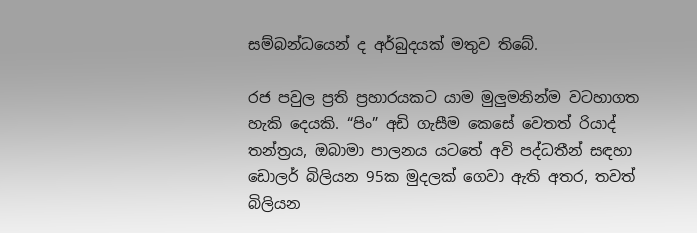සම්බන්ධයෙන් ද අර්බුදයක් මතුව තිබේ.

රජ පවුල ප්‍රති ප්‍රහාරයකට යාම මුලුමනින්ම වටහාගත හැකි දෙයකි. “පිං” අඩි ගැසීම කෙසේ වෙතත් රියාද් තන්ත්‍රය, ඔබාමා පාලනය යටතේ අවි පද්ධතීන් සඳහා ඩොලර් බිලියන 95ක මුදලක් ගෙවා ඇති අතර, තවත් බිලියන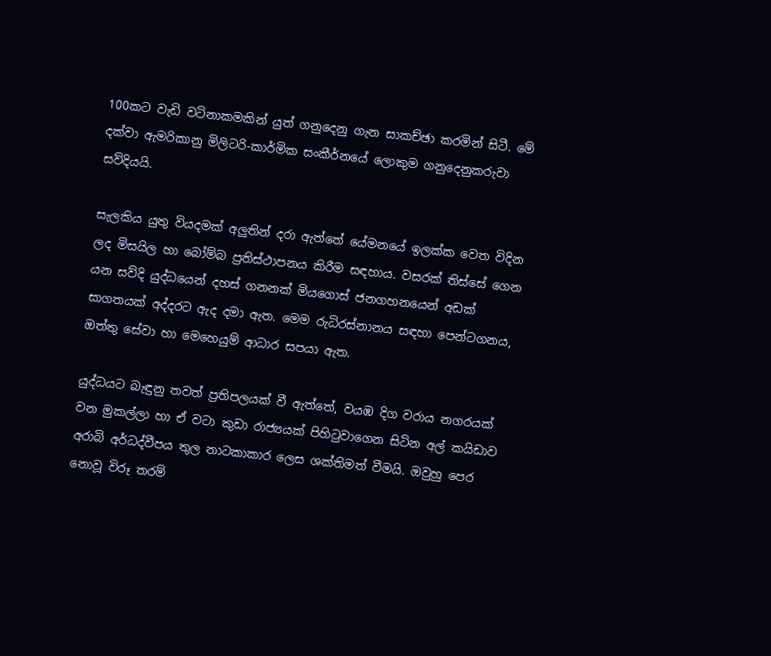100කට වැඩි වටිනාකමකින් යුත් ගනුදෙනු ගැන සාකච්ඡා කරමින් සිටී. මේ දක්වා ඇමරිකානු මිලිටරි-කාර්මික සංකීර්නයේ ලොකුම ගනුදෙනුකරුවා සව්දියයි.

සැලකිය යුතු වියදමක් අලුතින් දරා ඇත්තේ යේමනයේ ඉලක්ක වෙත විදින ලද මිසයිල හා බෝම්බ ප්‍රතිස්ථාපනය කිරීම සඳහාය. වසරක් තිස්සේ ගෙන යන සව්දි යුද්ධයෙන් දහස් ගනනක් මියගොස් ජනගහනයෙන් අඩක් සාගතයක් අද්දරට ඇද දමා ඇත. මෙම රුධිරස්නානය සඳහා පෙන්ටගනය, ඔත්තු සේවා හා මෙහෙයුම් ආධාර සපයා ඇත.

යුද්ධයට බැඳුනු තවත් ප්‍රතිපලයක් වී ඇත්තේ, වයඹ දිග වරාය නගරයක් වන මුකල්ලා හා ඒ වටා කුඩා රාජ්‍යයක් පිහිටුවාගෙන සිටින අල් කයිඩාව අරාබි අර්ධද්වීපය තුල නාටකාකාර ලෙස ශක්තිමත් වීමයි. ඔවුහු පෙර නොවූ විරූ තරම්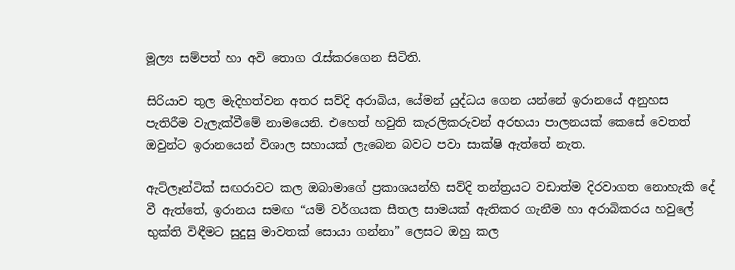මූල්‍ය සම්පත් හා අවි තොග රැස්කරගෙන සිටිති.

සිරියාව තුල මැදිහත්වන අතර සව්දි අරාබිය, යේමන් යුද්ධය ගෙන යන්නේ ඉරානයේ අනුහස පැතිරීම වැලැක්වීමේ නාමයෙනි. එහෙත් හවුති කැරලිකරුවන් අරභයා පාලනයක් කෙසේ වෙතත් ඔවුන්ට ඉරානයෙන් විශාල සහායක් ලැබෙන බවට පවා සාක්ෂි ඇත්තේ නැත.

ඇට්ලෑන්ටික් සඟරාවට කල ඔබාමාගේ ප්‍රකාශයන්හි සව්දි තන්ත්‍රයට වඩාත්ම දිරවාගත නොහැකි දේ වී ඇත්තේ, ඉරානය සමඟ “යම් වර්ගයක සීතල සාමයක් ඇතිකර ගැනීම හා අරාබිකරය හවුලේ භුක්ති විඳීමට සුදුසු මාවතක් සොයා ගන්නා” ලෙසට ඔහු කල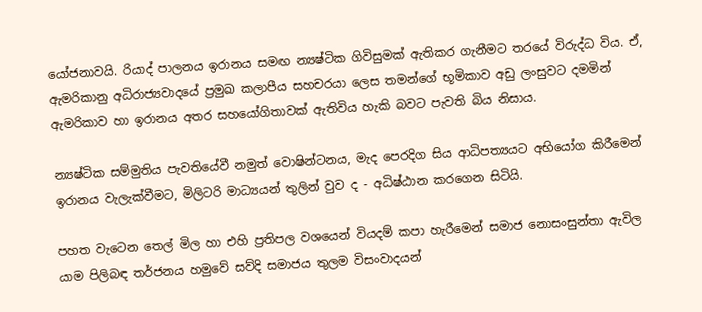යෝජනාවයි. රියාද් පාලනය ඉරානය සමඟ න්‍යෂ්ටික ගිවිසුමක් ඇතිකර ගැනීමට තරයේ විරුද්ධ විය. ඒ, ඇමරිකානු අධිරාජ්‍යවාදයේ ප්‍රමුඛ කලාපීය සහචරයා ලෙස තමන්ගේ භූමිකාව අඩු ලංසුවට දමමින් ඇමරිකාව හා ඉරානය අතර සහයෝගිතාවක් ඇතිවිය හැකි බවට පැවති බිය නිසාය.

න්‍යෂ්ටික සම්මුතිය පැවතියේවී නමුත් වොෂින්ටනය, මැද පෙරදිග සිය ආධිපත්‍යයට අභියෝග කිරීමෙන් ඉරානය වැලැක්වීමට, මිලිටරි මාධ්‍යයන් තුලින් වුව ද - අධිෂ්ඨාන කරගෙන සිටියි.

පහත වැටෙන තෙල් මිල හා එහි ප්‍රතිපල වශයෙන් වියදම් කපා හැරීමෙන් සමාජ නොසංසුන්තා ඇවිල යාම පිලිබඳ තර්ජනය හමුවේ සව්දි සමාජය තුලම විසංවාදයන්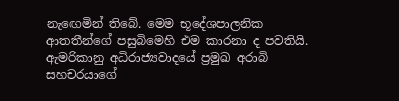නැඟෙමින් තිබේ. මෙම භූදේශපාලනික ආතතීන්ගේ පසුබිමෙහි එම කාරනා ද පවතියි. ඇමරිකානු අධිරාජ්‍යවාදයේ ප්‍රමුඛ අරාබි සහචරයාගේ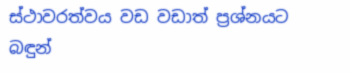ස්ථාවරත්වය වඩ වඩාත් ප්‍රශ්නයට බඳුන්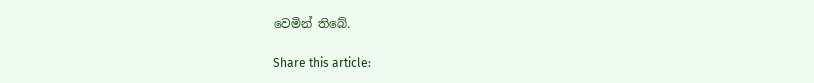වෙමින් තිබේ.

Share this article: